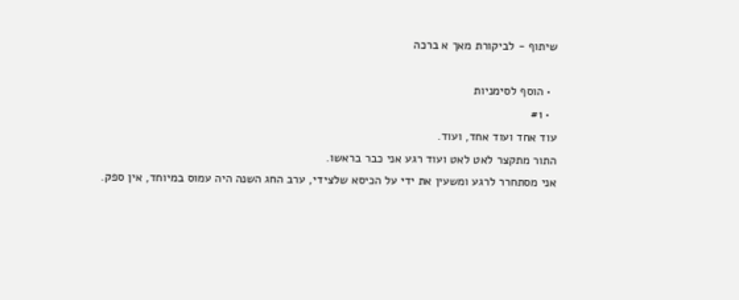שיתוף - לביקורת מאך א ברכה

  • הוסף לסימניות
  • #1
עוד אחד ועוד אחד, ועוד.
התור מתקצר לאט לאט ועוד רגע אני כבר בראשו.
אני מסתחרר לרגע ומשעין את ידי על הכיסא שלצידי, ערב החג השנה היה עמוס במיוחד, אין ספק.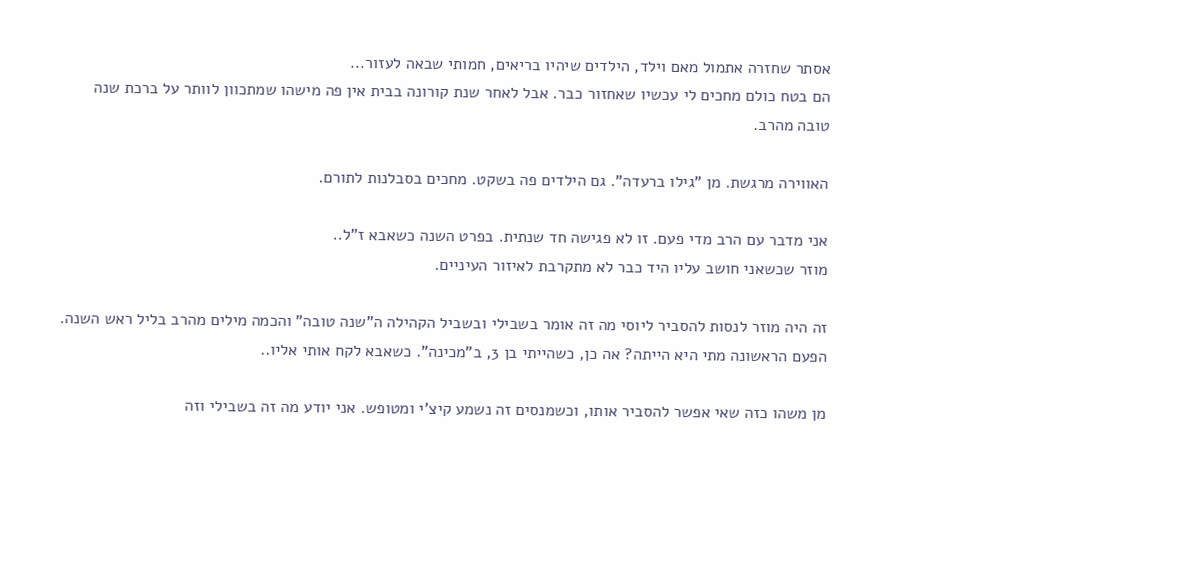אסתר שחזרה אתמול מאם וילד, הילדים שיהיו בריאים, חמותי שבאה לעזור...
הם בטח כולם מחכים לי עכשיו שאחזור כבר. אבל לאחר שנת קורונה בבית אין פה מישהו שמתכוון לוותר על ברכת שנה טובה מהרב.

האווירה מרגשת. מן "גילו ברעדה". גם הילדים פה בשקט. מחכים בסבלנות לתורם.

אני מדבר עם הרב מדי פעם. זו לא פגישה חד שנתית. בפרט השנה כשאבא ז"ל..
מוזר שכשאני חושב עליו היד כבר לא מתקרבת לאיזור העיניים.

זה היה מוזר לנסות להסביר ליוסי מה זה אומר בשבילי ובשביל הקהילה ה"שנה טובה" והכמה מילים מהרב בליל ראש השנה.
הפעם הראשונה מתי היא הייתה? אה כן, כשהייתי בן 3, ב"מכינה". כשאבא לקח אותי אליו..

מן משהו כזה שאי אפשר להסביר אותו, וכשמנסים זה נשמע קיצ'י ומטופש. אני יודע מה זה בשבילי וזה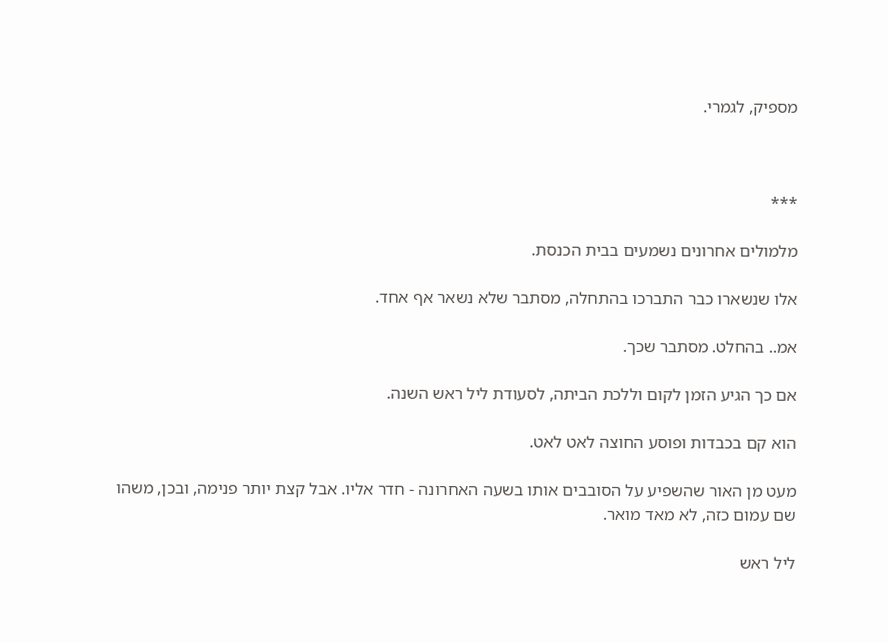מספיק, לגמרי.



***

מלמולים אחרונים נשמעים בבית הכנסת.

אלו שנשארו כבר התברכו בהתחלה, מסתבר שלא נשאר אף אחד.

אמ.. בהחלט. מסתבר שכך.

אם כך הגיע הזמן לקום וללכת הביתה, לסעודת ליל ראש השנה.

הוא קם בכבדות ופוסע החוצה לאט לאט.

מעט מן האור שהשפיע על הסובבים אותו בשעה האחרונה - חדר אליו. אבל קצת יותר פנימה, ובכן, משהו שם עמום כזה, לא מאד מואר.

ליל ראש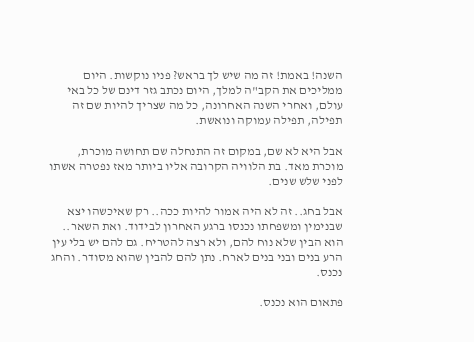השנה! באמת! זה מה שיש לך בראש? פניו נוקשות. היום ממליכים את הקב"ה למלך, היום נכתב גזר דינם של כל באי עולם, ואחרי השנה האחרונה, כל מה שצריך להיות שם זה תפילה, תפילה עמוקה ונואשת.

אבל היא לא שם, במקום זה התנחלה שם תחושה מוכרת, מוכרת מאד. בת הלוויה הקרובה אליו ביותר מאז נפטרה אשתו לפני שלש שנים.

אבל בחג.. זה לא היה אמור להיות ככה.. רק שאיכשהו יצא שבנימין ומשפחתו נכנסו ברגע האחרון לבידוד. ואת השאר.. הוא הבין שלא נוח להם, ולא רצה להטריח. גם להם יש בלי עין הרע בנים ובני בנים לארח. נתן להם להבין שהוא מסודר. והחג נכנס.

פתאום הוא נכנס.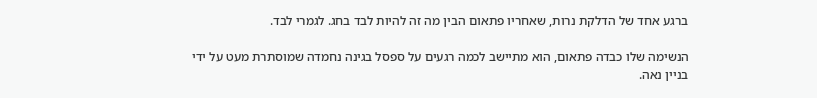ברגע אחד של הדלקת נרות, שאחריו פתאום הבין מה זה להיות לבד בחג. לגמרי לבד.

הנשימה שלו כבדה פתאום, הוא מתיישב לכמה רגעים על ספסל בגינה נחמדה שמוסתרת מעט על ידי בניין נאה.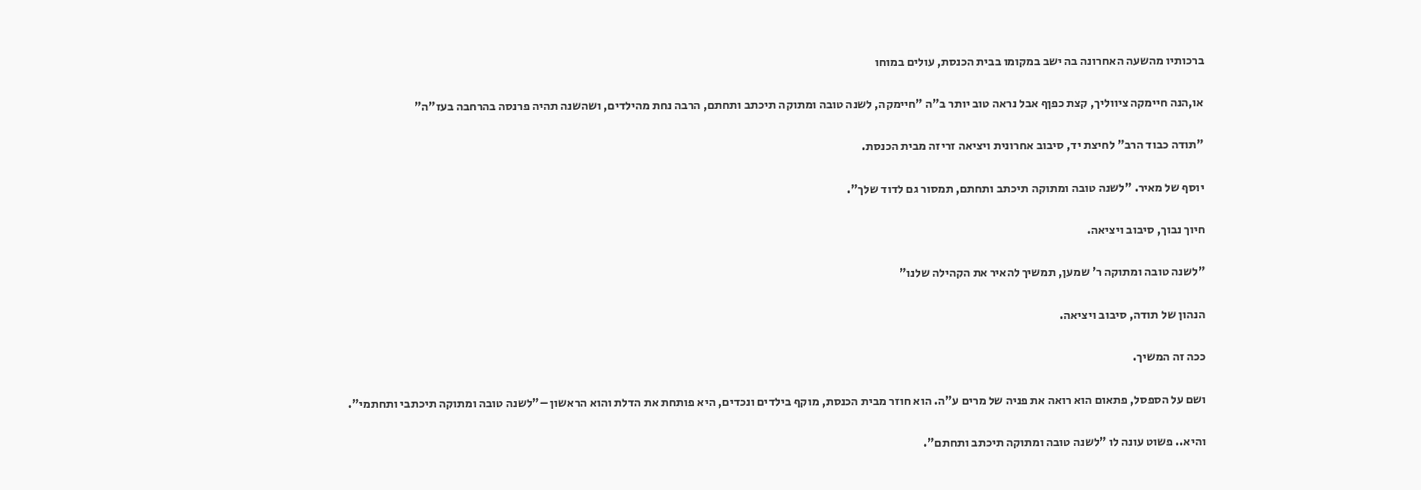ברכותיו מהשעה האחרונה בה ישב במקומו בבית הכנסת, עולים במוחו

או,הנה חיימקה ציווליך, קצת כפןף אבל נראה טוב יותר ב"ה "חיימקה, לשנה טובה ומתוקה תיכתב ותחתם, הרבה נחת מהילדים, ושהשנה תהיה פרנסה בהרחבה בעז"ה"

"תודה כבוד הרב" לחיצת יד, סיבוב אחרונית ויציאה זריזה מבית הכנסת.

יוסף של מאיר. "לשנה טובה ומתוקה תיכתב ותחתם, תמסור גם לדוד שלך".

חיוך נבוך, סיבוב ויציאה.

"לשנה טובה ומתוקה ר' שמען, תמשיך להאיר את הקהילה שלנו"

הנהון של תודה, סיבוב ויציאה.

ככה זה המשיך.

ושם על הספסל, פתאום הוא רואה את פניה של מרים ע"ה. הוא חוזר מבית הכנסת, מוקף בילדים ונכדים, היא פותחת את הדלת והוא הראשון –"לשנה טובה ומתוקה תיכתבי ותחתמי".

והיא.. פשוט עונה לו "לשנה טובה ומתוקה תיכתב ותחתם".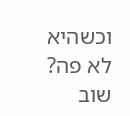וכשהיא לא פה? שוב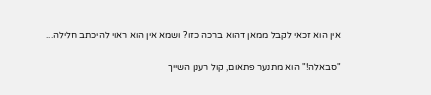אין הוא זכאי לקבל ממאן דהוא ברכה כזו? ושמא אין הוא ראוי להיכתב חלילה...

"סבאלה!" הוא מתנער פתאום, קול רענן השייך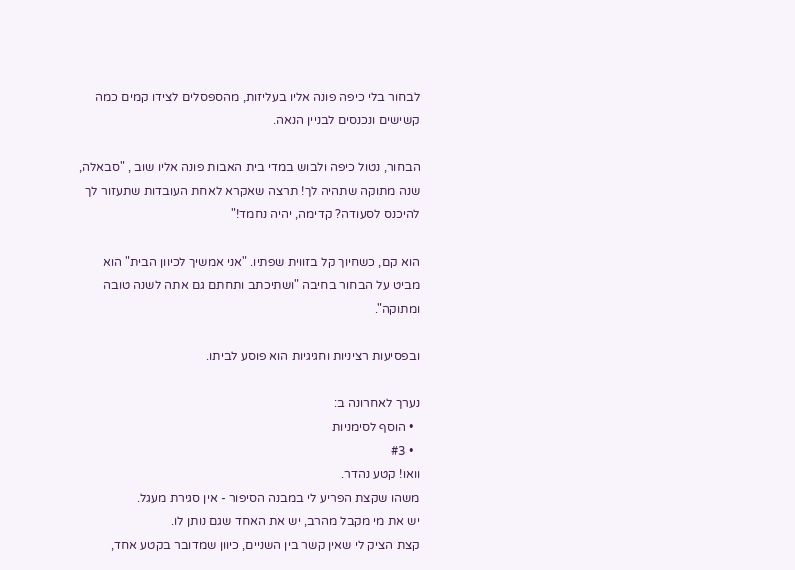לבחור בלי כיפה פונה אליו בעליזות, מהספסלים לצידו קמים כמה קשישים ונכנסים לבניין הנאה.

הבחור, נטול כיפה ולבוש במדי בית האבות פונה אליו שוב , "סבאלה, שנה מתוקה שתהיה לך! תרצה שאקרא לאחת העובדות שתעזור לך להיכנס לסעודה? קדימה, יהיה נחמד!"

הוא קם, כשחיוך קל בזווית שפתיו. "אני אמשיך לכיוון הבית" הוא מביט על הבחור בחיבה "ושתיכתב ותחתם גם אתה לשנה טובה ומתוקה".

ובפסיעות רציניות וחגיגיות הוא פוסע לביתו.

נערך לאחרונה ב:
  • הוסף לסימניות
  • #3
וואו! קטע נהדר.
משהו שקצת הפריע לי במבנה הסיפור - אין סגירת מעגל.
יש את מי מקבל מהרב, יש את האחד שגם נותן לו.
קצת הציק לי שאין קשר בין השניים, כיוון שמדובר בקטע אחד,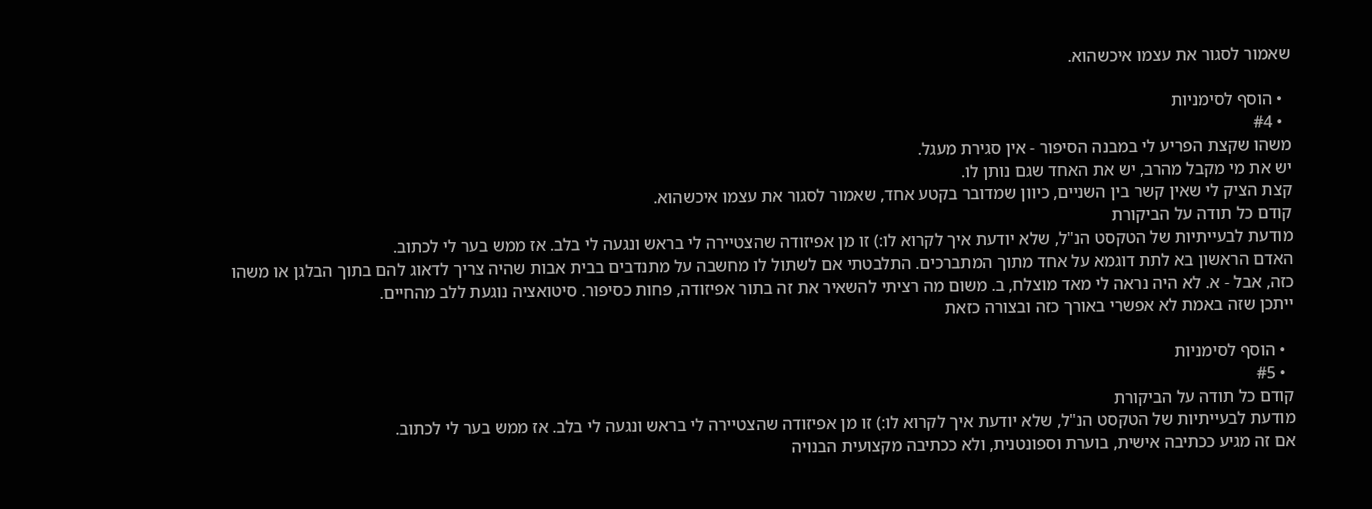שאמור לסגור את עצמו איכשהוא.

  • הוסף לסימניות
  • #4
משהו שקצת הפריע לי במבנה הסיפור - אין סגירת מעגל.
יש את מי מקבל מהרב, יש את האחד שגם נותן לו.
קצת הציק לי שאין קשר בין השניים, כיוון שמדובר בקטע אחד, שאמור לסגור את עצמו איכשהוא.
קודם כל תודה על הביקורת
מודעת לבעייתיות של הטקסט הנ"ל, שלא יודעת איך לקרוא לו:) זו מן אפיזודה שהצטיירה לי בראש ונגעה לי בלב. אז ממש בער לי לכתוב.
האדם הראשון בא לתת דוגמא על אחד מתוך המתברכים. התלבטתי אם לשתול לו מחשבה על מתנדבים בבית אבות שהיה צריך לדאוג להם בתוך הבלגן או משהו כזה, אבל - א. לא היה נראה לי מאד מוצלח, ב. משום מה רציתי להשאיר את זה בתור אפיזודה, פחות כסיפור. סיטואציה נוגעת ללב מהחיים.
ייתכן שזה באמת לא אפשרי באורך כזה ובצורה כזאת

  • הוסף לסימניות
  • #5
קודם כל תודה על הביקורת
מודעת לבעייתיות של הטקסט הנ"ל, שלא יודעת איך לקרוא לו:) זו מן אפיזודה שהצטיירה לי בראש ונגעה לי בלב. אז ממש בער לי לכתוב.
אם זה מגיע ככתיבה אישית, בוערת וספונטנית, ולא ככתיבה מקצועית הבנויה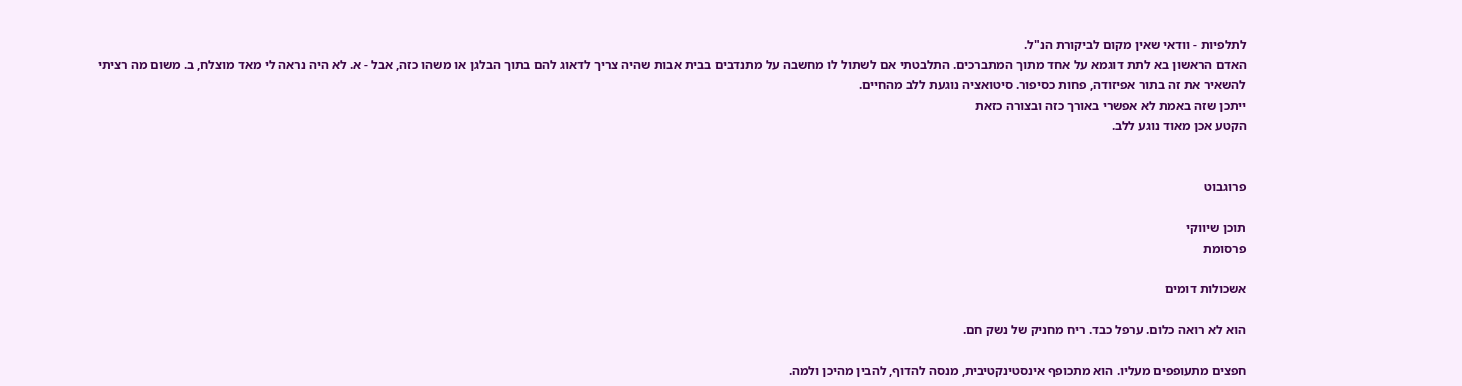לתלפיות - וודאי שאין מקום לביקורת הנ"ל.
האדם הראשון בא לתת דוגמא על אחד מתוך המתברכים. התלבטתי אם לשתול לו מחשבה על מתנדבים בבית אבות שהיה צריך לדאוג להם בתוך הבלגן או משהו כזה, אבל - א. לא היה נראה לי מאד מוצלח, ב. משום מה רציתי להשאיר את זה בתור אפיזודה, פחות כסיפור. סיטואציה נוגעת ללב מהחיים.
ייתכן שזה באמת לא אפשרי באורך כזה ובצורה כזאת
הקטע אכן מאוד נוגע ללב.


פרוגבוט

תוכן שיווקי
פרסומת

אשכולות דומים

הוא לא רואה כלום. ערפל כבד. ריח מחניק של נשק חם.

חפצים מתעופפים מעליו. הוא מתכופף אינסטינקטיבית, מנסה להדוף, להבין מהיכן ולמה.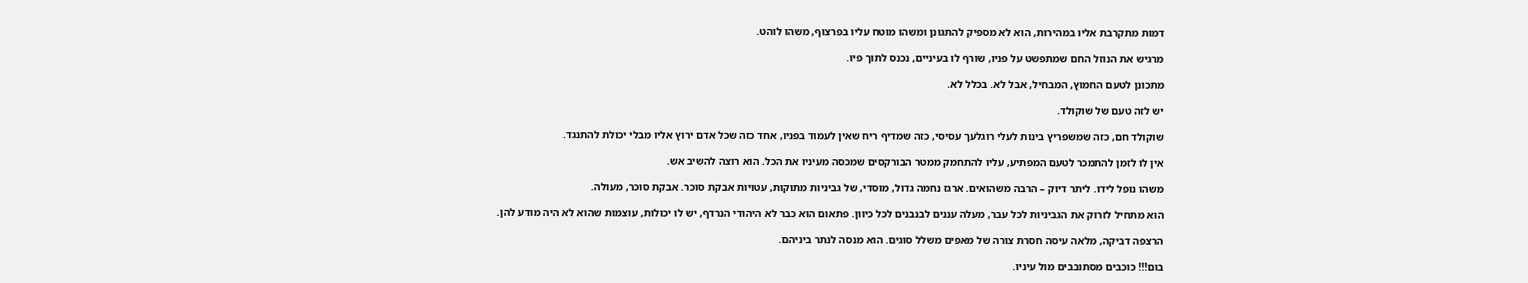דמות מתקרבת אליו במהירות, הוא לא מספיק להתגונן ומשהו מוטח עליו בפרצוף, משהו לוהט.

מרגיש את הנוזל החם שמתפשט על פניו, שורף לו בעיניים, נכנס לתוך פיו.

מתכונן לטעם החמוץ, המבחיל, אבל לא. בכלל לא.

יש לזה טעם של שוקולד.

שוקולד חם, כזה שמשפריץ בינות לעלי רוגלעך עסיסי, כזה שמדיף ריח שאין לעמוד בפניו, אחד כזה שכל אדם ירוץ אליו מבלי יכולת להתנגד.

אין לו לזמן להתמכר לטעם המפתיע, עליו להתחמק ממטר הבורקסים שמכסה מעיניו את הכל. הוא רוצה להשיב אש.

משהו נופל לידו. ליתר דיוק – הרבה משהואים. ארגז נחמה גדול, מוסדי, של גביניות מתוקות, עטויות אבקת סוכר. אבקת סוכר, מעולה.

הוא מתחיל לזרוק את הגביניות לכל עבר, מעלה עננים לבנבנים לכל כיוון. פתאום הוא כבר לא היהודי הנרדף, יש לו יכולות, עוצמות שהוא לא היה מודע להן.

הרצפה דביקה, מלאה עיסה חסרת צורה של מאפים משלל סוגים. הוא מנסה לנתר ביניהם.

בום!!! כוכבים מסתובבים מול עיניו.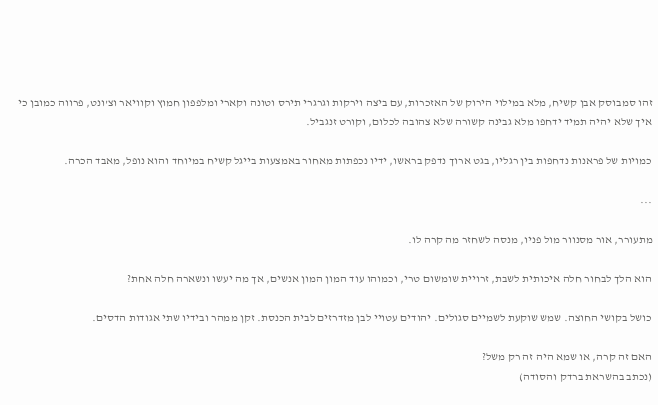זהו סמבוסק אבן קשיח, מלא במילוי הירוק של האזכרות, עם ביצה וירקות וגרגרי תירס וטונה וקארי ומלפפון חמוץ וקוויאר וצ'ונט, פרווה כמובן כי איך שלא יהיה תמיד ידחפו מלא גבינה קשורה שלא צהובה לכלום, וקורט זנגביל.

כמויות של פראנות נדחפות בין רגליו, בגט ארוך נדפק בראשו, ידיו נכפתות מאחור באמצעות בייגל קשיח במיוחד והוא נופל, מאבד הכרה.

...

מתעורר, אור מסנוור מול פניו, מנסה לשחזר מה קרה לו.

הוא הלך לבחור חלה איכותית לשבת, זרויית שומשום טרי, וכמוהו עוד המון המון אנשים, אך מה יעשו ונשארה חלה אחת?

כושל בקושי החוצה. שמש שוקעת לשמיים סגולים. יהודים עטויי לבן מזדרזים לבית הכנסת. זקן ממהר ובידיו שתי אגודות הדסים.

האם זה קרה, או שמא היה זה רק משל?
(נכתב בהשראת ברדק והסודה)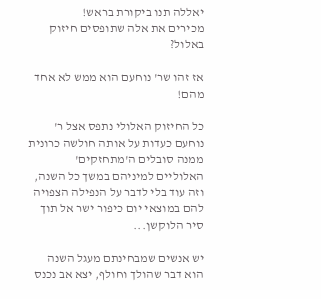יאללה תנו ביקורת בראש!
מכירים את אלה שתופסים חיזוק באלול?

אז זהו שר' נוחעם הוא ממש לא אחד מהם!

כל החיזוק האלולי נתפס אצל ר' נוחעם כעדות על אותה חולשה כרונית ממנה סובלים ה'מתחזקים' האלוליים למיניהם במשך כל השנה, וזה עוד בלי לדבר על הנפילה הצפויה להם במוצאי יום כיפור ישר אל תוך סיר הלוקשן...

יש אנשים שמבחינתם מעגל השנה הוא דבר שהולך וחולף, יצא אב נכנס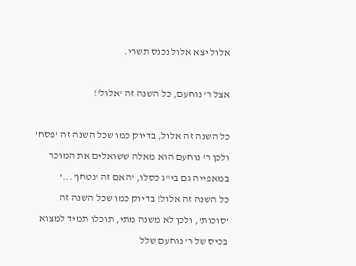אלול יצא אלול נכנס תשרי.

אצל ר' נוחעם, כל השנה זה 'אלול'!

כל השנה זה אלול, בדיוק כמו שכל השנה זה 'פסח' ולכן ר' נוחעם הוא מאלה ששואלים את המוכר במאפייה גם בי"ג כסלו, 'האם זה 'נטחן'...'
כל השנה זה אלול! בדיוק כמו שכל השנה זה 'סוכות', ולכן לא משנה מתי, תוכלו תמיד למצוא בכיס של ר' נוחעם שלל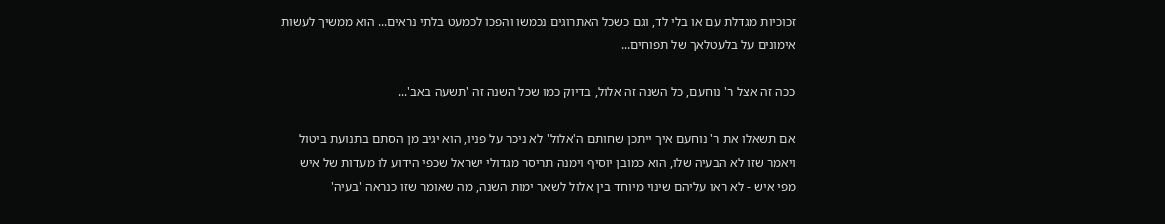זכוכיות מגדלת עם או בלי לד, וגם כשכל האתרוגים נכמשו והפכו לכמעט בלתי נראים... הוא ממשיך לעשות אימונים על בלעטלאך של תפוחים...

ככה זה אצל ר' נוחעם, כל השנה זה אלול, בדיוק כמו שכל השנה זה 'תשעה באב'...

אם תשאלו את ר' נוחעם איך ייתכן שחותם ה'אלול' לא ניכר על פניו, הוא יגיב מן הסתם בתנועת ביטול ויאמר שזו לא הבעיה שלו, הוא כמובן יוסיף וימנה תריסר מגדולי ישראל שכפי הידוע לו מעדות של איש מפי איש - לא ראו עליהם שינוי מיוחד בין אלול לשאר ימות השנה, מה שאומר שזו כנראה 'בעיה'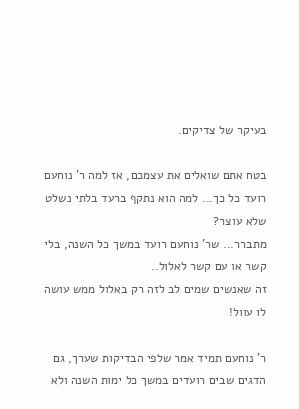בעיקר של צדיקים.

בטח אתם שואלים את עצמכם, אז למה ר' נוחעם רועד כל כך... למה הוא נתקף ברעד בלתי נשלט שלא עוצר?
מתברר... שר' נוחעם רועד במשך כל השנה, בלי קשר או עם קשר לאלול..
זה שאנשים שמים לב לזה רק באלול ממש עושה לו עוול!

ר' נוחעם תמיד אמר שלפי הבדיקות שערך, גם הדגים שבים רועדים במשך כל ימות השנה ולא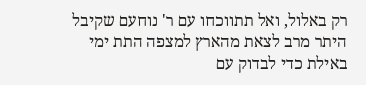רק באלול, ואל תתווכחו עם ר' נוחעם שקיבל היתר מרב לצאת מהארץ למצפה התת ימי באילת כדי לבדוק עם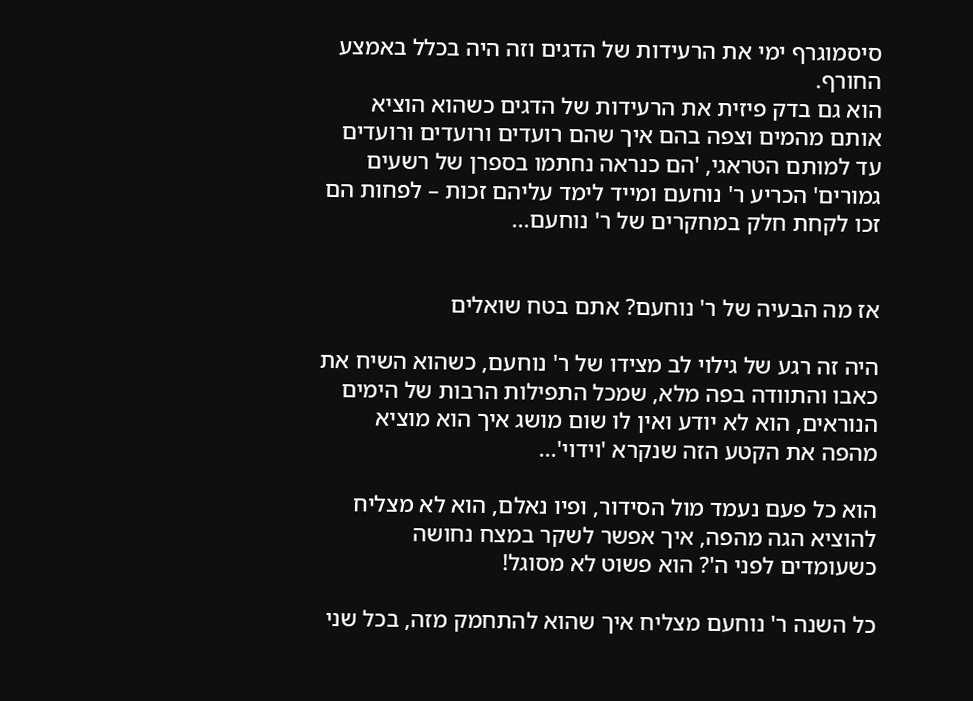סיסמוגרף ימי את הרעידות של הדגים וזה היה בכלל באמצע החורף.
הוא גם בדק פיזית את הרעידות של הדגים כשהוא הוציא אותם מהמים וצפה בהם איך שהם רועדים ורועדים ורועדים עד למותם הטראגי, 'הם כנראה נחתמו בספרן של רשעים גמורים' הכריע ר' נוחעם ומייד לימד עליהם זכות – לפחות הם זכו לקחת חלק במחקרים של ר' נוחעם...


אז מה הבעיה של ר' נוחעם? אתם בטח שואלים

היה זה רגע של גילוי לב מצידו של ר' נוחעם, כשהוא השיח את כאבו והתוודה בפה מלא, שמכל התפילות הרבות של הימים הנוראים, הוא לא יודע ואין לו שום מושג איך הוא מוציא מהפה את הקטע הזה שנקרא 'וידוי'...

הוא כל פעם נעמד מול הסידור, ופיו נאלם, הוא לא מצליח להוציא הגה מהפה, איך אפשר לשקר במצח נחושה כשעומדים לפני ה'? הוא פשוט לא מסוגל!

כל השנה ר' נוחעם מצליח איך שהוא להתחמק מזה, בכל שני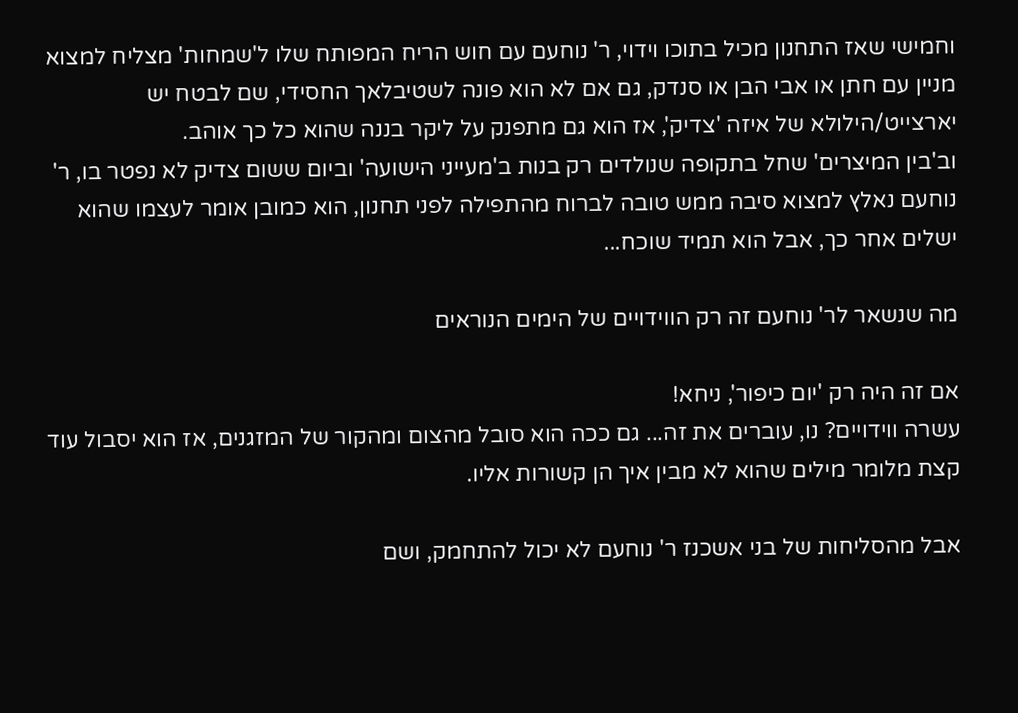וחמישי שאז התחנון מכיל בתוכו וידוי, ר' נוחעם עם חוש הריח המפותח שלו ל'שמחות' מצליח למצוא מניין עם חתן או אבי הבן או סנדק, גם אם לא הוא פונה לשטיבלאך החסידי, שם לבטח יש יארצייט/הילולא של איזה 'צדיק', אז הוא גם מתפנק על ליקר בננה שהוא כל כך אוהב.
וב'בין המיצרים' שחל בתקופה שנולדים רק בנות ב'מעייני הישועה' וביום ששום צדיק לא נפטר בו, ר' נוחעם נאלץ למצוא סיבה ממש טובה לברוח מהתפילה לפני תחנון, הוא כמובן אומר לעצמו שהוא ישלים אחר כך, אבל הוא תמיד שוכח...

מה שנשאר לר' נוחעם זה רק הווידויים של הימים הנוראים

אם זה היה רק 'יום כיפור', ניחא!
עשרה ווידויים? נו, עוברים את זה... גם ככה הוא סובל מהצום ומהקור של המזגנים, אז הוא יסבול עוד קצת מלומר מילים שהוא לא מבין איך הן קשורות אליו.

אבל מהסליחות של בני אשכנז ר' נוחעם לא יכול להתחמק, ושם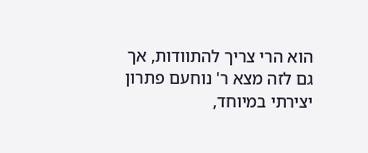הוא הרי צריך להתוודות, אך גם לזה מצא ר' נוחעם פתרון יצירתי במיוחד,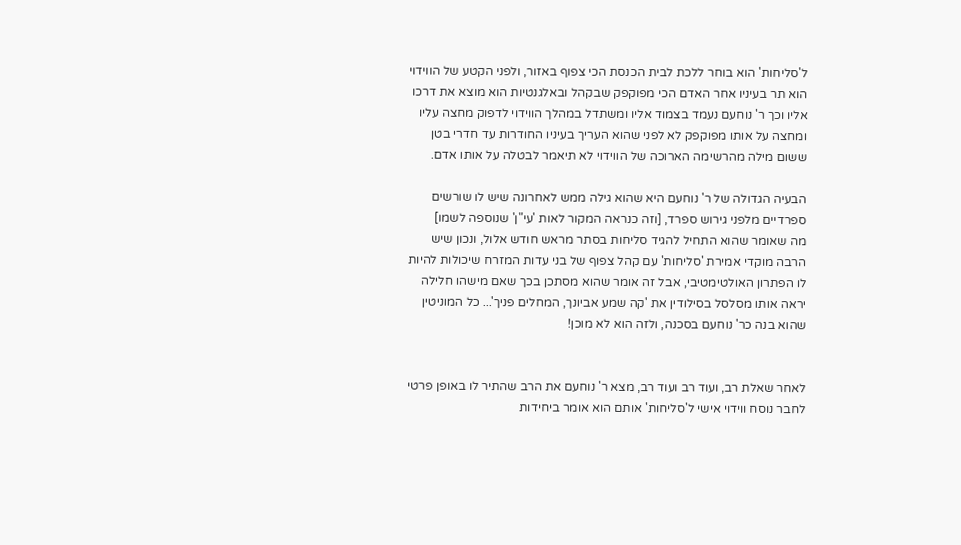ל'סליחות' הוא בוחר ללכת לבית הכנסת הכי צפוף באזור, ולפני הקטע של הווידוי הוא תר בעיניו אחר האדם הכי מפוקפק שבקהל ובאלגנטיות הוא מוצא את דרכו אליו וכך ר' נוחעם נעמד בצמוד אליו ומשתדל במהלך הווידוי לדפוק מחצה עליו ומחצה על אותו מפוקפק לא לפני שהוא העריך בעיניו החודרות עד חדרי בטן ששום מילה מהרשימה הארוכה של הווידוי לא תיאמר לבטלה על אותו אדם.

הבעיה הגדולה של ר' נוחעם היא שהוא גילה ממש לאחרונה שיש לו שורשים ספרדיים מלפני גירוש ספרד, [וזה כנראה המקור לאות 'עי"ן' שנוספה לשמו]
מה שאומר שהוא התחיל להגיד סליחות בסתר מראש חודש אלול, ונכון שיש הרבה מוקדי אמירת 'סליחות' עם קהל צפוף של בני עדות המזרח שיכולות להיות לו הפתרון האולטימטיבי, אבל זה אומר שהוא מסתכן בכך שאם מישהו חלילה יראה אותו מסלסל בסילודין את 'קה שמע אביונך, המחלים פניך'... כל המוניטין שהוא בנה כר' נוחעם בסכנה, ולזה הוא לא מוכן!


לאחר שאלת רב, ועוד רב ועוד רב, מצא ר' נוחעם את הרב שהתיר לו באופן פרטי לחבר נוסח ווידוי אישי ל'סליחות' אותם הוא אומר ביחידות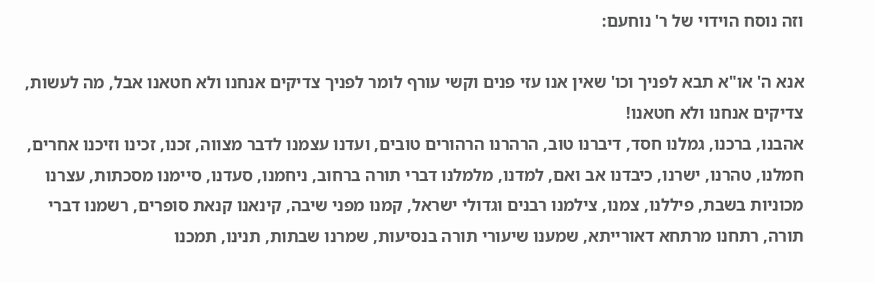וזה נוסח הוידוי של ר' נוחעם:

אנא ה' או"א תבא לפניך וכו' שאין אנו עזי פנים וקשי עורף לומר לפניך צדיקים אנחנו ולא חטאנו אבל, מה לעשות, צדיקים אנחנו ולא חטאנו!
אהבנו, ברכנו, גמלנו חסד, דיברנו טוב, הרהרנו הרהורים טובים, ועדנו עצמנו לדבר מצווה, זכנו, זכינו וזיכנו אחרים, חמלנו, טהרנו, ישרנו, כיבדנו אב ואם, למדנו, מלמלנו דברי תורה ברחוב, ניחמנו, סעדנו, סיימנו מסכתות, עצרנו מכוניות בשבת, פיללנו, צמנו, צילמנו רבנים וגדולי ישראל, קמנו מפני שיבה, קינאנו קנאת סופרים, רשמנו דברי תורה, רתחנו מרתחא דאורייתא, שמענו שיעורי תורה בנסיעות, שמרנו שבתות, תנינו, תמכנו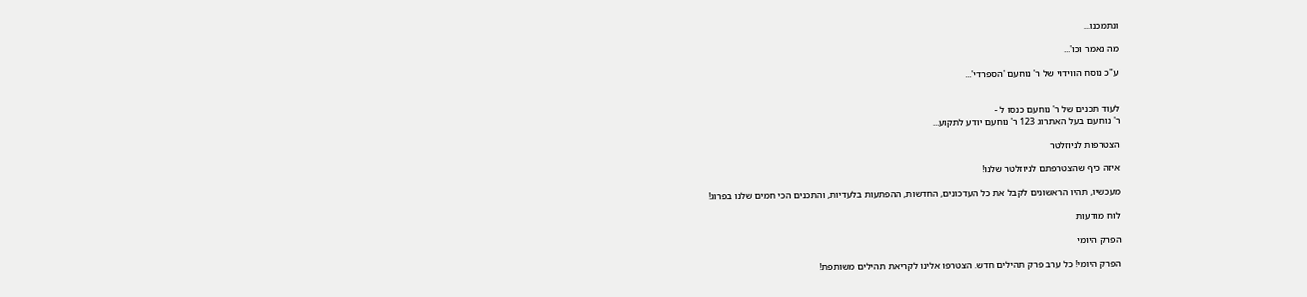ונתמכנו...

מה נאמר וכו'...

ע"כ נוסח הווידוי של ר' נוחעם 'הספרדי'...


לעוד תכנים של ר' נוחעם כנסו ל -
ר' נוחעם בעל האתרוג 123 ר' נוחעם יודע לתקוע...

הצטרפות לניוזלטר

איזה כיף שהצטרפתם לניוזלטר שלנו!

מעכשיו, תהיו הראשונים לקבל את כל העדכונים, החדשות, ההפתעות בלעדיות, והתכנים הכי חמים שלנו בפרוג!

לוח מודעות

הפרק היומי

הפרק היומי! כל ערב פרק תהילים חדש. הצטרפו אלינו לקריאת תהילים משותפת!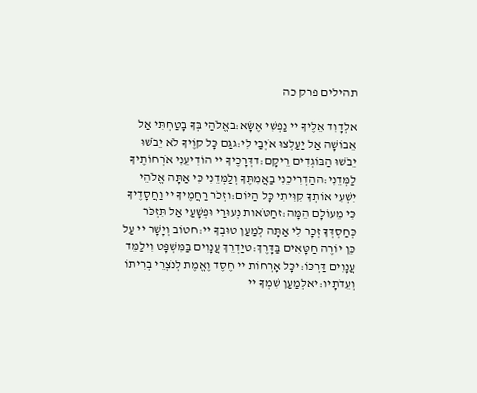תהילים פרק כה

אלְדָוִד אֵלֶיךָ יי נַפְשִׁי אֶשָּׂא:באֱלֹהַי בְּךָ בָטַחְתִּי אַל אֵבוֹשָׁה אַל יַעַלְצוּ אֹיְבַי לִי:גגַּם כָּל קוֶֹיךָ לֹא יֵבֹשׁוּ יֵבֹשׁוּ הַבּוֹגְדִים רֵיקָם:דדְּרָכֶיךָ יי הוֹדִיעֵנִי אֹרְחוֹתֶיךָ לַמְּדֵנִי:ההַדְרִיכֵנִי בַאֲמִתֶּךָ וְלַמְּדֵנִי כִּי אַתָּה אֱלֹהֵי יִשְׁעִי אוֹתְךָ קִוִּיתִי כָּל הַיּוֹם:וזְכֹר רַחֲמֶיךָ יי וַחֲסָדֶיךָ כִּי מֵעוֹלָם הֵמָּה:זחַטֹּאות נְעוּרַי וּפְשָׁעַי אַל תִּזְכֹּר כְּחַסְדְּךָ זְכָר לִי אַתָּה לְמַעַן טוּבְךָ יי:חטוֹב וְיָשָׁר יי עַל כֵּן יוֹרֶה חַטָּאִים בַּדָּרֶךְ:טיַדְרֵךְ עֲנָוִים בַּמִּשְׁפָּט וִילַמֵּד עֲנָוִים דַּרְכּוֹ:יכָּל אָרְחוֹת יי חֶסֶד וֶאֱמֶת לְנֹצְרֵי בְרִיתוֹ וְעֵדֹתָיו:יאלְמַעַן שִׁמְךָ יי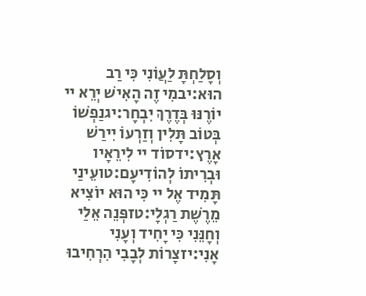וְסָלַחְתָּ לַעֲוֹנִי כִּי רַב הוּא:יבמִי זֶה הָאִישׁ יְרֵא יי יוֹרֶנּוּ בְּדֶרֶךְ יִבְחָר:יגנַפְשׁוֹ בְּטוֹב תָּלִין וְזַרְעוֹ יִירַשׁ אָרֶץ:ידסוֹד יי לִירֵאָיו וּבְרִיתוֹ לְהוֹדִיעָם:טועֵינַי תָּמִיד אֶל יי כִּי הוּא יוֹצִיא מֵרֶשֶׁת רַגְלָי:טזפְּנֵה אֵלַי וְחָנֵּנִי כִּי יָחִיד וְעָנִי אָנִי:יזצָרוֹת לְבָבִי הִרְחִיבוּ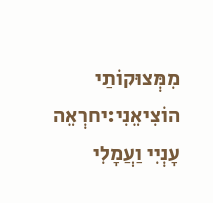מִמְּצוּקוֹתַי הוֹצִיאֵנִי:יחרְאֵה עָנְיִי וַעֲמָלִי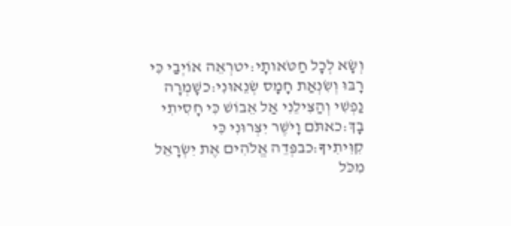וְשָׂא לְכָל חַטֹּאותָי:יטרְאֵה אוֹיְבַי כִּי רָבּוּ וְשִׂנְאַת חָמָס שְׂנֵאוּנִי:כשָׁמְרָה נַפְשִׁי וְהַצִּילֵנִי אַל אֵבוֹשׁ כִּי חָסִיתִי בָךְ:כאתֹּם וָיֹשֶׁר יִצְּרוּנִי כִּי קִוִּיתִיךָ:כבפְּדֵה אֱלֹהִים אֶת יִשְׂרָאֵל מִכֹּל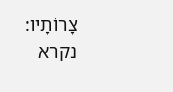צָרוֹתָיו:
נקרא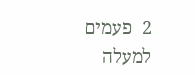2  פעמים
למעלה